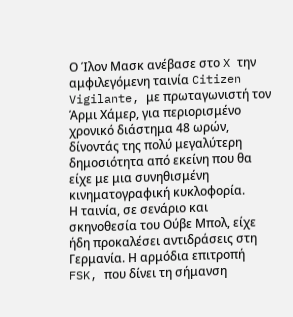Ο Ίλον Μασκ ανέβασε στο X την αμφιλεγόμενη ταινία Citizen Vigilante, με πρωταγωνιστή τον Άρμι Χάμερ, για περιορισμένο χρονικό διάστημα 48 ωρών, δίνοντάς της πολύ μεγαλύτερη δημοσιότητα από εκείνη που θα είχε με μια συνηθισμένη κινηματογραφική κυκλοφορία.
Η ταινία, σε σενάριο και σκηνοθεσία του Ούβε Μπολ, είχε ήδη προκαλέσει αντιδράσεις στη Γερμανία. Η αρμόδια επιτροπή FSK, που δίνει τη σήμανση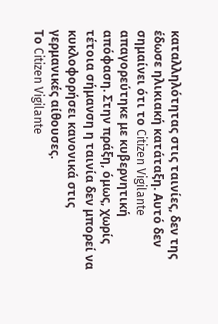καταλληλότητας στις ταινίες, δεν της έδωσε ηλικιακή κατάταξη. Αυτό δεν σημαίνει ότι το Citizen Vigilante απαγορεύτηκε με κυβερνητική απόφαση. Στην πράξη, όμως, χωρίς τέτοια σήμανση η ταινία δεν μπορεί να κυκλοφορήσει κανονικά στις γερμανικές αίθουσες.
Το Citizen Vigilante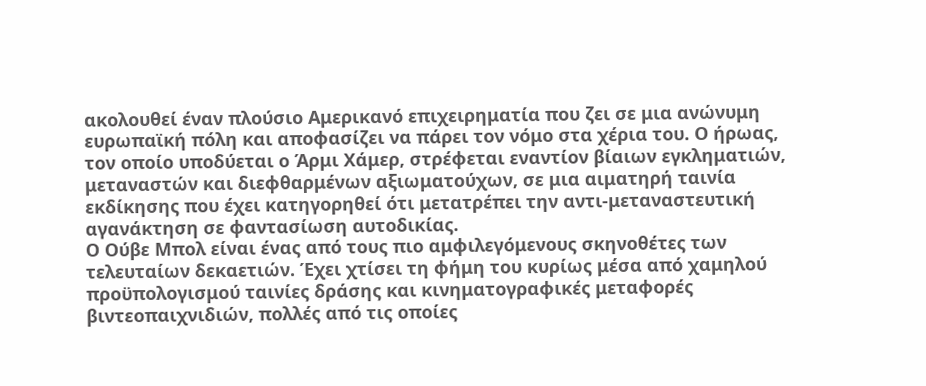ακολουθεί έναν πλούσιο Αμερικανό επιχειρηματία που ζει σε μια ανώνυμη ευρωπαϊκή πόλη και αποφασίζει να πάρει τον νόμο στα χέρια του. Ο ήρωας, τον οποίο υποδύεται ο Άρμι Χάμερ, στρέφεται εναντίον βίαιων εγκληματιών, μεταναστών και διεφθαρμένων αξιωματούχων, σε μια αιματηρή ταινία εκδίκησης που έχει κατηγορηθεί ότι μετατρέπει την αντι-μεταναστευτική αγανάκτηση σε φαντασίωση αυτοδικίας.
Ο Ούβε Μπολ είναι ένας από τους πιο αμφιλεγόμενους σκηνοθέτες των τελευταίων δεκαετιών. Έχει χτίσει τη φήμη του κυρίως μέσα από χαμηλού προϋπολογισμού ταινίες δράσης και κινηματογραφικές μεταφορές βιντεοπαιχνιδιών, πολλές από τις οποίες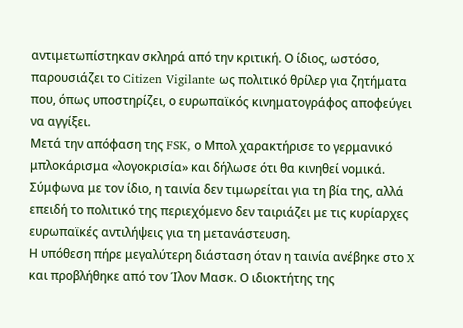αντιμετωπίστηκαν σκληρά από την κριτική. Ο ίδιος, ωστόσο, παρουσιάζει το Citizen Vigilante ως πολιτικό θρίλερ για ζητήματα που, όπως υποστηρίζει, ο ευρωπαϊκός κινηματογράφος αποφεύγει να αγγίξει.
Μετά την απόφαση της FSK, ο Μπολ χαρακτήρισε το γερμανικό μπλοκάρισμα «λογοκρισία» και δήλωσε ότι θα κινηθεί νομικά. Σύμφωνα με τον ίδιο, η ταινία δεν τιμωρείται για τη βία της, αλλά επειδή το πολιτικό της περιεχόμενο δεν ταιριάζει με τις κυρίαρχες ευρωπαϊκές αντιλήψεις για τη μετανάστευση.
Η υπόθεση πήρε μεγαλύτερη διάσταση όταν η ταινία ανέβηκε στο X και προβλήθηκε από τον Ίλον Μασκ. Ο ιδιοκτήτης της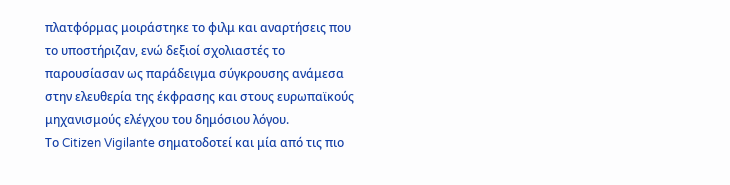πλατφόρμας μοιράστηκε το φιλμ και αναρτήσεις που το υποστήριζαν, ενώ δεξιοί σχολιαστές το παρουσίασαν ως παράδειγμα σύγκρουσης ανάμεσα στην ελευθερία της έκφρασης και στους ευρωπαϊκούς μηχανισμούς ελέγχου του δημόσιου λόγου.
Το Citizen Vigilante σηματοδοτεί και μία από τις πιο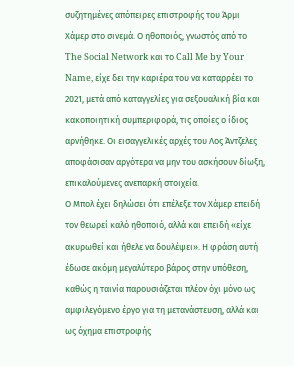συζητημένες απόπειρες επιστροφής του Άρμι Χάμερ στο σινεμά. Ο ηθοποιός, γνωστός από το The Social Network και το Call Me by Your Name, είχε δει την καριέρα του να καταρρέει το 2021, μετά από καταγγελίες για σεξουαλική βία και κακοποιητική συμπεριφορά, τις οποίες ο ίδιος αρνήθηκε. Οι εισαγγελικές αρχές του Λος Άντζελες αποφάσισαν αργότερα να μην του ασκήσουν δίωξη, επικαλούμενες ανεπαρκή στοιχεία.
Ο Μπολ έχει δηλώσει ότι επέλεξε τον Χάμερ επειδή τον θεωρεί καλό ηθοποιό, αλλά και επειδή «είχε ακυρωθεί και ήθελε να δουλέψει». Η φράση αυτή έδωσε ακόμη μεγαλύτερο βάρος στην υπόθεση, καθώς η ταινία παρουσιάζεται πλέον όχι μόνο ως αμφιλεγόμενο έργο για τη μετανάστευση, αλλά και ως όχημα επιστροφής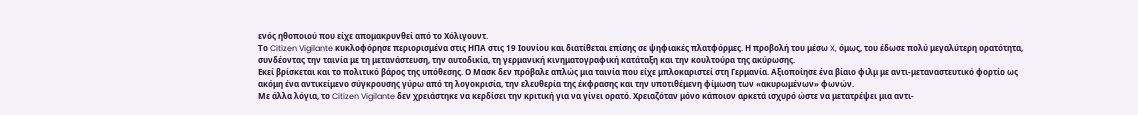ενός ηθοποιού που είχε απομακρυνθεί από το Χόλιγουντ.
Το Citizen Vigilante κυκλοφόρησε περιορισμένα στις ΗΠΑ στις 19 Ιουνίου και διατίθεται επίσης σε ψηφιακές πλατφόρμες. Η προβολή του μέσω X, όμως, του έδωσε πολύ μεγαλύτερη ορατότητα, συνδέοντας την ταινία με τη μετανάστευση, την αυτοδικία, τη γερμανική κινηματογραφική κατάταξη και την κουλτούρα της ακύρωσης.
Εκεί βρίσκεται και το πολιτικό βάρος της υπόθεσης. Ο Μασκ δεν πρόβαλε απλώς μια ταινία που είχε μπλοκαριστεί στη Γερμανία. Αξιοποίησε ένα βίαιο φιλμ με αντι-μεταναστευτικό φορτίο ως ακόμη ένα αντικείμενο σύγκρουσης γύρω από τη λογοκρισία, την ελευθερία της έκφρασης και την υποτιθέμενη φίμωση των «ακυρωμένων» φωνών.
Με άλλα λόγια, το Citizen Vigilante δεν χρειάστηκε να κερδίσει την κριτική για να γίνει ορατό. Χρειαζόταν μόνο κάποιον αρκετά ισχυρό ώστε να μετατρέψει μια αντι-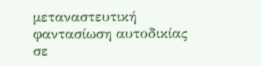μεταναστευτική φαντασίωση αυτοδικίας σε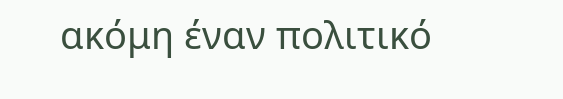ακόμη έναν πολιτικό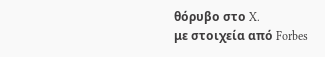θόρυβο στο X.
με στοιχεία από Forbes